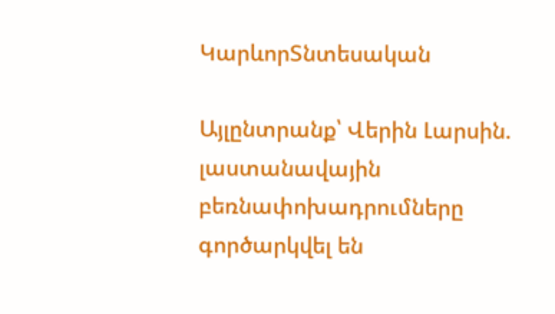ԿարևորՏնտեսական

Այլընտրանք՝ Վերին Լարսին. լաստանավային բեռնափոխադրումները գործարկվել են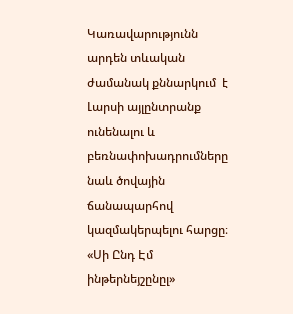Կառավարությունն արդեն տևական ժամանակ քննարկում  է Լարսի այլընտրանք ունենալու և բեռնափոխադրումները նաև ծովային ճանապարհով կազմակերպելու հարցը։ «Սի Ընդ Էմ ինթերնեյշընըլ»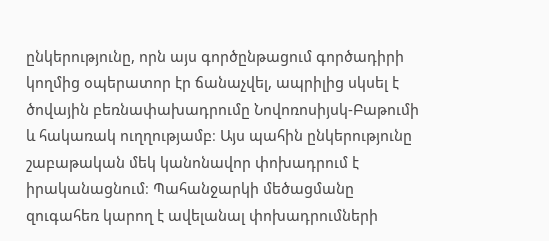ընկերությունը, որն այս գործընթացում գործադիրի կողմից օպերատոր էր ճանաչվել, ապրիլից սկսել է ծովային բեռնափախադրումը Նովոռոսիյսկ-Բաթումի և հակառակ ուղղությամբ։ Այս պահին ընկերությունը շաբաթական մեկ կանոնավոր փոխադրում է իրականացնում։ Պահանջարկի մեծացմանը զուգահեռ կարող է ավելանալ փոխադրումների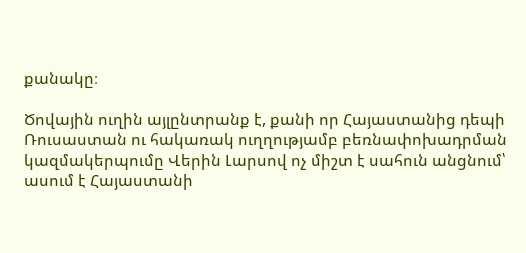քանակը։

Ծովային ուղին այլընտրանք է, քանի որ Հայաստանից դեպի Ռուսաստան ու հակառակ ուղղությամբ բեռնափոխադրման կազմակերպումը Վերին Լարսով ոչ միշտ է սահուն անցնում՝ ասում է Հայաստանի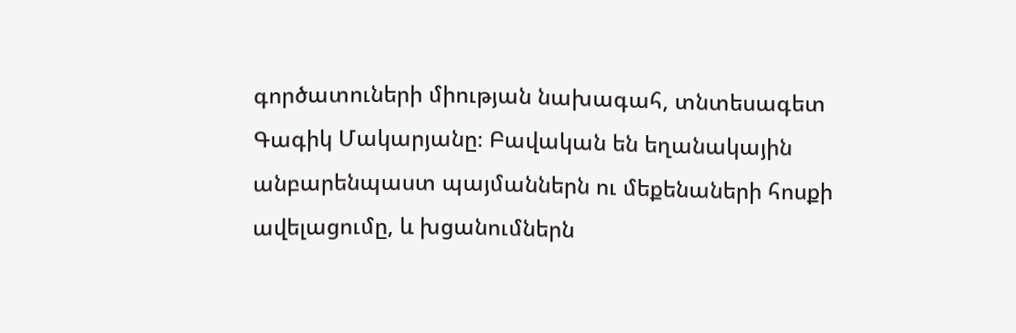գործատուների միության նախագահ, տնտեսագետ Գագիկ Մակարյանը։ Բավական են եղանակային անբարենպաստ պայմաններն ու մեքենաների հոսքի ավելացումը, և խցանումներն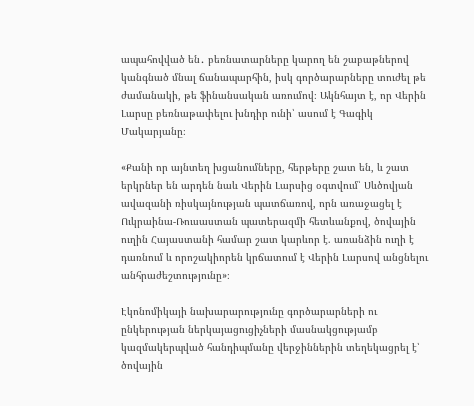ապահովված են․ բեռնատարները կարող են շաբաթներով կանգնած մնալ ճանապարհին, իսկ գործարարները տուժել թե ժամանակի, թե ֆինանսական առումով։ Ակնհայտ է, որ Վերին Լարսը բեռնաթափելու խնդիր ունի՝ ասում է Գագիկ Մակարյանը։

«Քանի որ այնտեղ խցանումները, հերթերը շատ են, և շատ երկրներ են արդեն նաև Վերին Լարսից օգտվում՝ Սևծովյան ավազանի ռիսկայնության պատճառով, որն առաջացել է Ուկրաինա-Ռուսաստան պատերազմի հետևանքով, ծովային ուղին Հայաստանի համար շատ կարևոր է. առանձին ուղի է դառնում և որոշակիորեն կրճատում է Վերին Լարսով անցնելու անհրաժեշտությունը»։

Էկոնոմիկայի նախարարությունը գործարարների ու ընկերության ներկայացուցիչների մասնակցությամբ կազմակերպված հանդիպմանը վերջիններին տեղեկացրել է՝ ծովային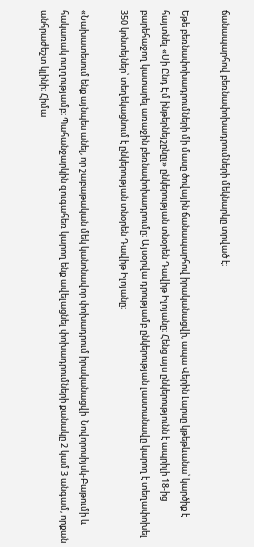ճանապարհով բեռնափոխադրումների մեկնարկը տրված է։

Եթե բեռնափոխադրումների մի մասը ծովային ճանապարհով իրականացվի, ապա Վերին Լարսը կթեթևանա՝ կարծիք է հայտնել «Սի Ընդ Էմ ինթերնեյշընըլ» ընկերության տնօրեն Դավիթ Իլոյանը։ Հենց այս ընկերությունն է ապրիլի 18-ից բարեհաջող կատարել առաջին բեռնափոխադրումը։ Այսօրվա դրությամբ ընկերության լաստանավը կարող է տեղափոխել 350 կոնտեյներ՝ տեղեկացնում է ընկերության տնօրեն Դավիթ Իլոյանը։

«Նախատեսում ենք այնպես անել, որ շաբաթական մեկ կանոնավոր փոխադրում իրականացվի  Նովորոսիյսկ-Բաթումի և հակառակ ուղղությամբ։ Պահանջարկին զուգահեռ կարող ենք ավելացնել փոխադրումների քանակը 2 կամ 3 անգամ, որքան անհրաժեշտ կլինի։ Հիմա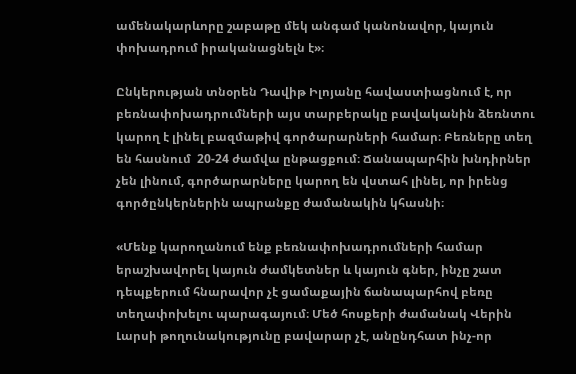ամենակարևորը շաբաթը մեկ անգամ կանոնավոր, կայուն փոխադրում իրականացնելն է»։

Ընկերության տնօրեն Դավիթ Իլոյանը հավաստիացնում է, որ բեռնափոխադրումների այս տարբերակը բավականին ձեռնտու կարող է լինել բազմաթիվ գործարարների համար։ Բեռները տեղ են հասնում  20-24 ժամվա ընթացքում։ Ճանապարհին խնդիրներ չեն լինում, գործարարները կարող են վստահ լինել, որ իրենց գործընկերներին ապրանքը ժամանակին կհասնի։

«Մենք կարողանում ենք բեռնափոխադրումների համար երաշխավորել կայուն ժամկետներ և կայուն գներ, ինչը շատ դեպքերում հնարավոր չէ ցամաքային ճանապարհով բեռը տեղափոխելու պարագայում։ Մեծ հոսքերի ժամանակ Վերին Լարսի թողունակությունը բավարար չէ, անընդհատ ինչ-որ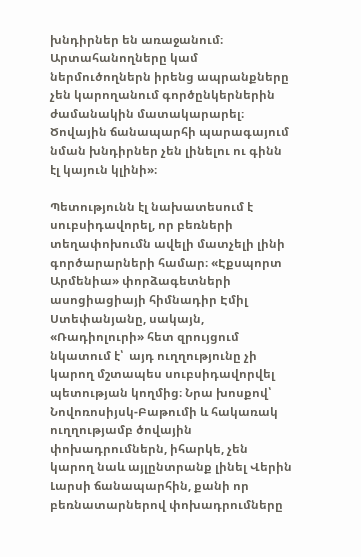խնդիրներ են առաջանում։ Արտահանողները կամ ներմուծողներն իրենց ապրանքները չեն կարողանում գործընկերներին ժամանակին մատակարարել։ Ծովային ճանապարհի պարագայում նման խնդիրներ չեն լինելու ու գինն էլ կայուն կլինի»։

Պետությունն էլ նախատեսում է սուբսիդավորել, որ բեռների տեղափոխումն ավելի մատչելի լինի գործարարների համար։ «Էքսպորտ Արմենիա» փորձագետների ասոցիացիայի հիմնադիր Էմիլ Ստեփանյանը, սակայն, «Ռադիոլուրի» հետ զրույցում նկատում է՝  այդ ուղղությունը չի կարող մշտապես սուբսիդավորվել պետության կողմից։ Նրա խոսքով՝ Նովոռոսիյսկ-Բաթումի և հակառակ ուղղությամբ ծովային փոխադրումներն, իհարկե, չեն կարող նաև այլընտրանք լինել Վերին Լարսի ճանապարհին, քանի որ բեռնատարներով փոխադրումները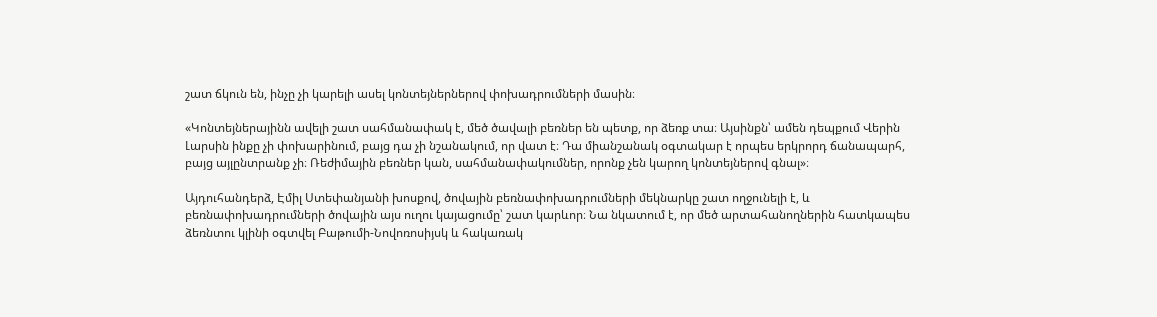շատ ճկուն են, ինչը չի կարելի ասել կոնտեյներներով փոխադրումների մասին։

«Կոնտեյներայինն ավելի շատ սահմանափակ է, մեծ ծավալի բեռներ են պետք, որ ձեռք տա։ Այսինքն՝ ամեն դեպքում Վերին Լարսին ինքը չի փոխարինում, բայց դա չի նշանակում, որ վատ է։ Դա միանշանակ օգտակար է որպես երկրորդ ճանապարհ, բայց այլընտրանք չի։ Ռեժիմային բեռներ կան, սահմանափակումներ, որոնք չեն կարող կոնտեյներով գնալ»։

Այդուհանդերձ, Էմիլ Ստեփանյանի խոսքով, ծովային բեռնափոխադրումների մեկնարկը շատ ողջունելի է, և բեռնափոխադրումների ծովային այս ուղու կայացումը՝ շատ կարևոր։ Նա նկատում է, որ մեծ արտահանողներին հատկապես ձեռնտու կլինի օգտվել Բաթումի-Նովոռոսիյսկ և հակառակ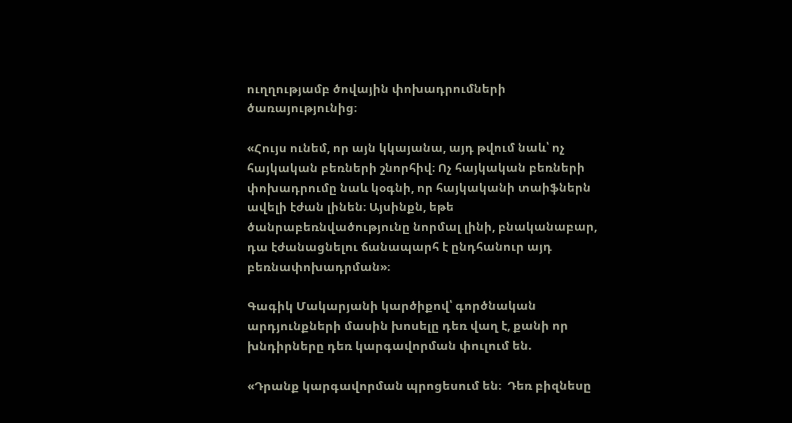ուղղությամբ ծովային փոխադրումների ծառայությունից։

«Հույս ունեմ, որ այն կկայանա, այդ թվում նաև՝ ոչ հայկական բեռների շնորհիվ։ Ոչ հայկական բեռների փոխադրումը նաև կօգնի, որ հայկականի տաիֆներն ավելի էժան լինեն։ Այսինքն, եթե ծանրաբեռնվածությունը նորմալ լինի, բնականաբար, դա էժանացնելու ճանապարհ է ընդհանուր այդ բեռնափոխադրման»։

Գագիկ Մակարյանի կարծիքով՝ գործնական արդյունքների մասին խոսելը դեռ վաղ է, քանի որ խնդիրները դեռ կարգավորման փուլում են.

«Դրանք կարգավորման պրոցեսում են։  Դեռ բիզնեսը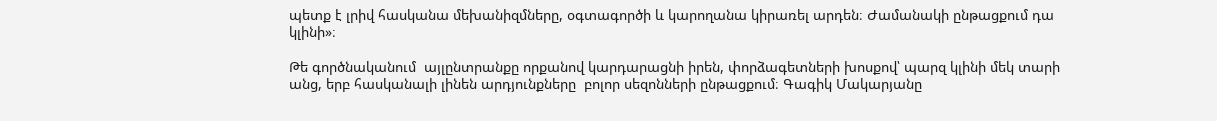պետք է լրիվ հասկանա մեխանիզմները, օգտագործի և կարողանա կիրառել արդեն։ Ժամանակի ընթացքում դա կլինի»։

Թե գործնականում  այլընտրանքը որքանով կարդարացնի իրեն, փորձագետների խոսքով՝ պարզ կլինի մեկ տարի անց, երբ հասկանալի լինեն արդյունքները  բոլոր սեզոնների ընթացքում։ Գագիկ Մակարյանը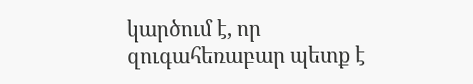կարծում է, որ զուգահեռաբար պետք է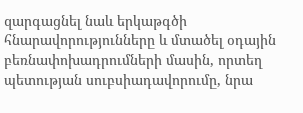զարգացնել նաև երկաթգծի հնարավորությունները և մտածել օդային բեռնափոխադրումների մասին, որտեղ պետության սուբսիադավորումը, նրա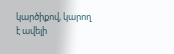կարծիքով, կարող է ավելի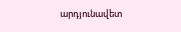արդյունավետ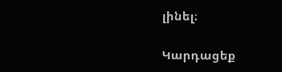լինել։

Կարդացեք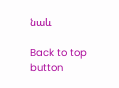նաև

Back to top button